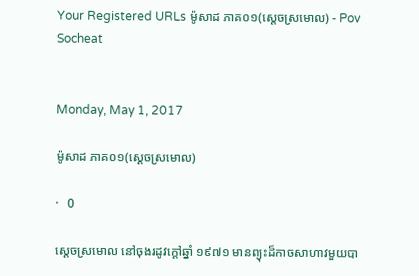Your Registered URLs ម៉ូសាដ ភាគ០១(ស្ដេចស្រមោល) - Pov Socheat


Monday, May 1, 2017

ម៉ូសាដ ភាគ០១(ស្ដេចស្រមោល)

·   0

ស្ដេចស្រមោល នៅចុងរដូវក្ដៅឆ្នាំ ១៩៧១ មានព្យុះដ៏កាចសាហាវមួយបា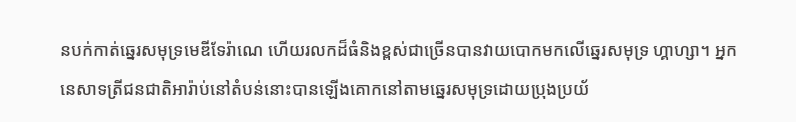នបក់កាត់ឆ្នេរសមុទ្រមេឌីទែរ៉ាណេ ហេីយរលកដ៏ធំនិងខ្ពស់ជាច្រើនបានវាយបោកមកលេីឆ្នេរសមុទ្រ ហ្គាហ្សា។ អ្នកនេសាទត្រីជនជាតិអារ៉ាប់នៅតំបន់នោះបានឡើងគោកនៅតាមឆ្នេរសមុទ្រដោយប្រុងប្រយ័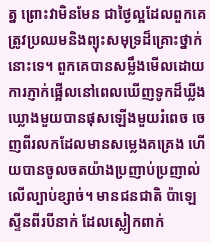ត្ន ព្រោះវាមិនមែន ជាថ្ងៃល្អដែលពួកគេត្រូវប្រឈមនិងព្យុះសមុទ្រដ៏គ្រោះថ្នាក់នោះទេ។ ពួកគេបានសម្លឹងមើលដោយការភ្ញាក់ផ្អើលនៅពេលឃើញទូកដ៏ឃ្លីងឃ្លោងមួយបានផុសឡើងមួយរំពេច ចេញពីរលកដែលមានសម្លេងគគ្រេង ហើយបានចូលចតយ៉ាងប្រញាប់ប្រញាល់លេីល្បាប់ខ្សាច់។ មានជនជាតិ ប៉ាឡេស្ទីនពីរបីនាក់ ដែលស្លៀកពាក់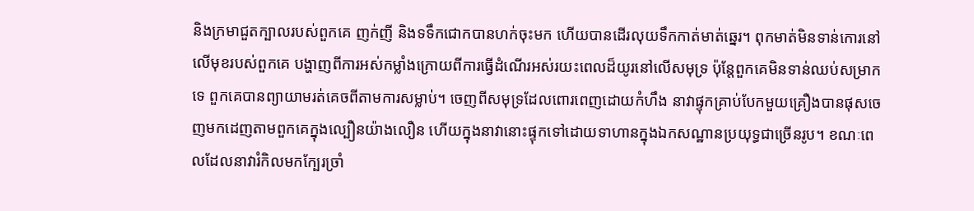និងក្រមាជួតក្បាលរបស់ពួកគេ ញក់ញី និងទទឹកជោកបានហក់ចុះមក ហេីយបានដេីរលុយទឹកកាត់មាត់ឆ្នេរ។ ពុកមាត់មិនទាន់កោរនៅលេីមុខរបស់ពួកគេ បង្ហាញពីការអស់កម្លាំងក្រោយពីការធ្វេីដំណេីរអស់រយះពេលដ៏យូរនៅលេីសមុទ្រ ប៉ុន្តែពួកគេមិនទាន់ឈប់សម្រាកទេ ពួកគេបានព្យាយាមរត់គេចពីតាមការសម្លាប់។ ចេញពីសមុទ្រដែលពោរពេញដោយកំហឹង នាវាផ្ទុកគ្រាប់បែកមួយគ្រឿងបានផុសចេញមកដេញតាមពួកគេក្នុងល្បឿនយ៉ាងលឿន ហេីយក្នុងនាវានោះផ្ទុកទៅដោយទាហានក្នុងឯកសណ្ឋានប្រយុទ្ធជាច្រើនរូប។ ខណៈពេលដែលនាវារំកិលមកក្បែរច្រាំ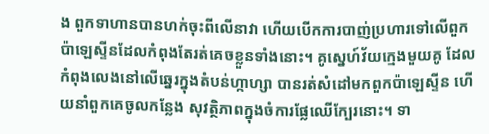ង ពួកទាហានបានហក់ចុះពីលេីនាវា ហេីយបេីកការបាញ់ប្រហារទៅលេីពួកប៉ាឡេស្ទីនដែលកំពុងតែរត់គេចខ្លួនទាំងនោះ។ គូស្នេហ៍វ័យក្មេងមួយគូ ដែលកំពុងលេងនៅលេីឆ្នេរក្នុងតំបន់ហ្កាហ្សា បានរត់សំដៅមកពួកប៉ាឡេស្ទីន ហេីយនាំពួកគេចូលកន្លែង សុវត្ថិភាពក្នុងចំការផ្លែឈើក្បែរនោះ។ ទា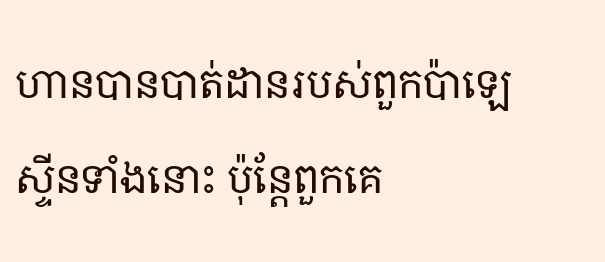ហានបានបាត់ដានរបស់ពួកប៉ាឡេស្ទីនទាំងនោះ ប៉ុន្តែពួកគេ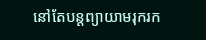នៅតែបន្តព្យាយាមរុករក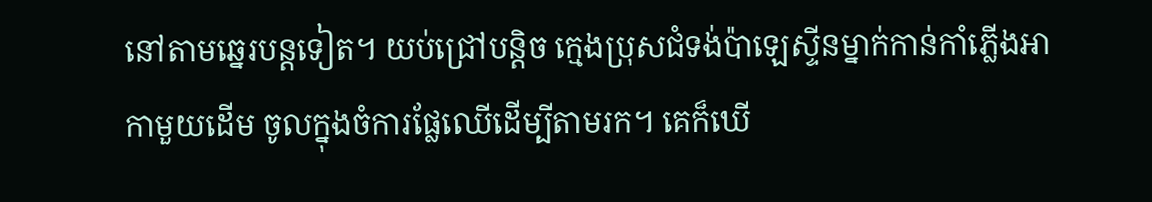នៅតាមឆ្នេរបន្តទៀត។ យប់ជ្រៅបន្តិច ក្មេងប្រុសជំទង់ប៉ាឡេស្ទីនម្នាក់កាន់កាំភ្លើងអាកាមួយដេីម ចូលក្នុងចំការផ្លែឈេីដេីម្បីតាមរក។ គេក៏ឃើ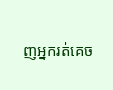ញអ្នករត់គេច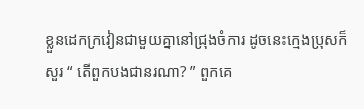ខ្លួនដេកក្រវៀនជាមួយគ្នានៅជ្រុងចំការ ដូចនេះក្មេងប្រុសក៏សួរ “ តេីពួកបងជានរណា? ” ពួកគេ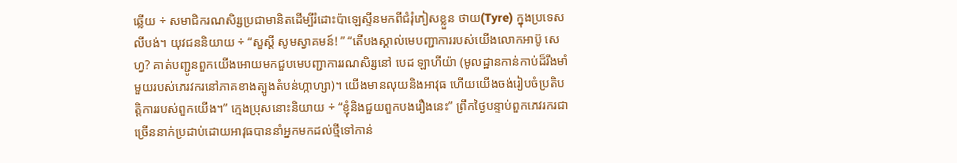ឆ្លើយ ÷ សមាជិករណសិរ្សប្រជាមានិតដេីម្បីរំដោះប៉ាឡេស្ទីនមកពីជំរុំភៀសខ្លួន ថាយ(Tyre) ក្នុងប្រទេសលីបង់។ យុវជននិយាយ ÷ “សួស្តី សូមស្វាគមន៍! ” “តេីបងស្គាល់មេបញ្ជាការរបស់យេីងលោកអាប៊ូ សេហ្វ? គាត់បញ្ជូនពួកយើងអោយមកជួបមេបញ្ជាការរណសិរ្សនៅ បេដ ឡាហីយ៉ា (មូលដ្ឋានកាន់កាប់ដ៏រឹងមាំមួយរបស់ភេរវករនៅភាគខាងត្បូងតំបន់ហ្កាហ្សា)។ យើងមានលុយនិងអាវុធ ហើយយើងចង់រៀបចំប្រតិបត្តិការរបស់ពួកយើង។” ក្មេងប្រុសនោះនិយាយ ÷ “ខ្ញុំនិងជួយពួកបងរឿងនេះ” ព្រឹកថ្ងៃបន្ទាប់ពួកភេវរករជាច្រើននាក់ប្រដាប់ដោយអាវុធបាននាំអ្នកមកដល់ថ្មីទៅកាន់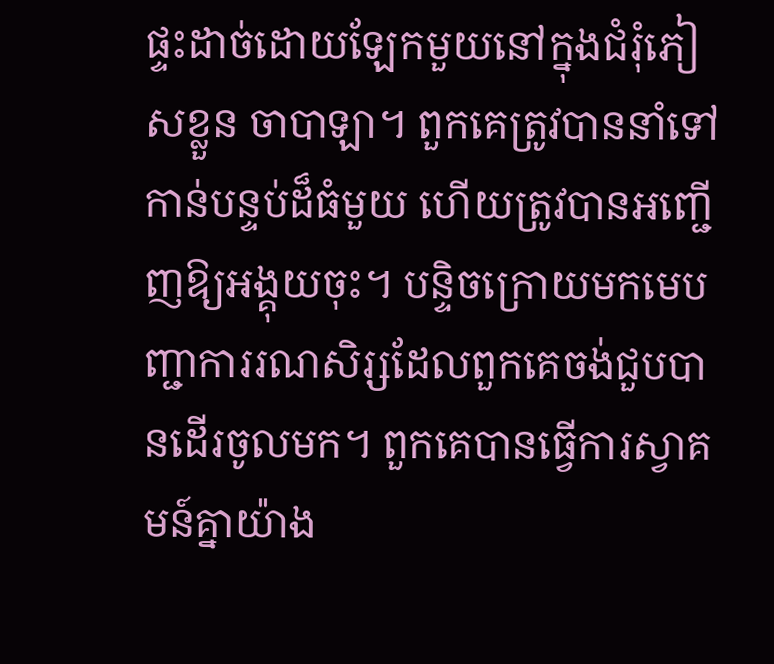ផ្ទះដាច់ដោយឡែកមួយនៅក្នុងជំរុំភៀសខ្លួន ចាបាឡា។ ពួកគេត្រូវបាននាំទៅកាន់បន្ទប់ដ៏ធំមួយ ហេីយត្រូវបានអញ្ជើញឱ្យអង្គុយចុះ។ បន្ទិចក្រោយមកមេបញ្ជាការរណសិរ្សដែលពួកគេចង់ជួបបានដេីរចូលមក។ ពួកគេបានធ្វើការស្វាគមន៍គ្នាយ៉ាង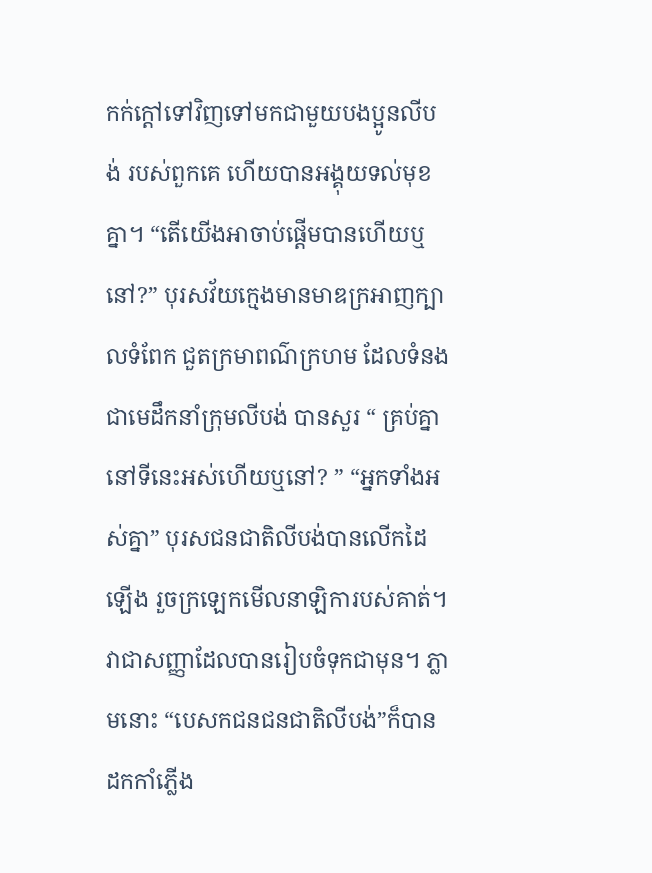កក់ក្តៅទៅវិញទៅមកជាមួយបងប្អូនលីបង់ របស់ពួកគេ ហើយបានអង្គុយទល់មុខគ្នា។ “តេីយេីងអាចាប់ផ្តើមបានហើយឬនៅ?” បុរសវ័យក្មេងមានមាឌក្រអាញក្បាលទំពែក ជួតក្រមាពណ៌ក្រហម ដែលទំនងជាមេដឹកនាំក្រុមលីបង់ បានសួរ “ គ្រប់គ្នានៅទីនេះអស់ហេីយឬនៅ? ” “អ្នកទាំងអស់គ្នា” បុរសជនជាតិលីបង់បានលេីកដៃឡេីង រួចក្រឡេកមើលនាឡិការបស់គាត់។ វាជាសញ្ញាដែលបានរៀបចំទុកជាមុន។ ភ្លាមនោះ “បេសកជនជនជាតិលីបង់”ក៏បានដកកាំភ្លើង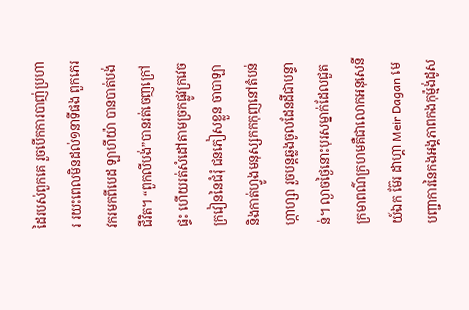ដៃរបស់ពួកគេ រួចបេីកការបាញ់ប្រហារ រយះពេលមិនដល់១នាទីផង ពួកភេរវករមកពីបេដ ឡាហីយ៉ា បានបាត់បង់ជីវិត។ “ពួកលីបង់”បានរត់ចេញក្រៅផ្ទះ ហេីយរត់សំដៅតាមច្រកផ្លូវក្រវេចក្រវៀននៃជំរុំ ជនភៀសខ្លួន ចាបាឡា និងកាត់ហ្វូងមនុស្សកកកុញនៅតំបន់ហ្កាហ្សា រួចបន្តឆ្លងចូលដែនដីជាបន្ទាន់។ ល្ងាចថ្ងៃនោះបុរសម្នាក់ដែលជួតក្រមាពណ៌ក្រហមគឺជាលោកអនុសេនីយ៍ឯក ម៊ែរ ដាហ្គា Meir Dagan មេបញ្ជាការនៃកងអង្គភាពកងកុម្ម៉ង់ដូស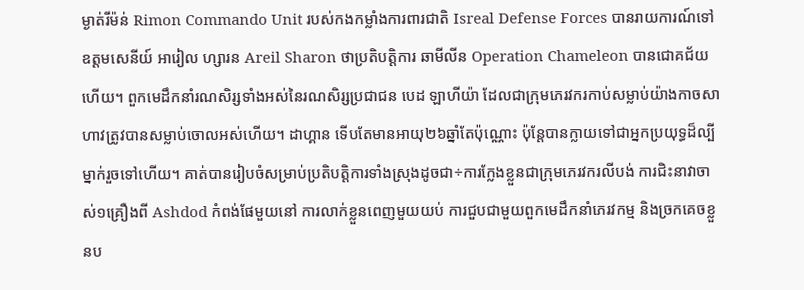ម្ងាត់រីម៉ន់ Rimon Commando Unit របស់កងកម្លាំងការពារជាតិ Isreal Defense Forces បានរាយការណ៍ទៅឧត្ដមសេនីយ៍ អារៀល ហ្សារន Areil Sharon ថាប្រតិបត្តិការ ឆាមីលីន Operation Chameleon បានជោគជ័យហេីយ។ ពួកមេដឹកនាំរណសិរ្សទាំងអស់នៃរណសិរ្សប្រជាជន បេដ ឡាហីយ៉ា ដែលជាក្រុមភេរវករកាប់សម្លាប់យ៉ាងកាចសាហាវត្រូវបានសម្លាប់ចោលអស់ហើយ។ ដាហ្គាន ទើបតែមានអាយុ២៦ឆ្នាំតែប៉ុណ្ណោះ ប៉ុន្តែបានក្លាយទៅជាអ្នកប្រយុទ្ធដ៏ល្បីម្នាក់រួចទៅហើយ។ គាត់បានរៀបចំសម្រាប់ប្រតិបត្តិការទាំងស្រុងដូចជា÷ការក្លែងខ្លួនជាក្រុមភេរវករលីបង់ ការជិះនាវាចាស់១គ្រឿងពី Ashdod កំពង់ផែមួយនៅ ការលាក់ខ្លួនពេញមួយយប់ ការជួបជាមួយពួកមេដឹកនាំភេរវកម្ម និងច្រកគេចខ្លួនប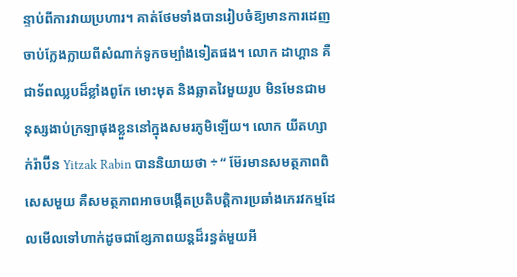ន្ទាប់ពីការវាយប្រហារ។ គាត់ថែមទាំងបានរៀបចំឨ្យមានការដេញចាប់ក្លែងក្លាយពីសំណាក់ទូកចម្បាំងទៀតផង។ លោក ដាហ្គាន គឺជាទ័ពឈ្លបដ៏ខ្លាំងពូកែ មោះមុត និងឆ្លាតវៃមួយរូប មិនមែនជាមនុស្សងាប់ក្រឡាផុងខ្លួននៅក្នុងសមរភូមិឡើយ។ លោក យីតហ្សាក់រ៉ាប៊ីន Yitzak Rabin បាននិយាយថា ÷ “ ម៊ែរមានសមត្ថភាពពិសេសមួយ គឺសមត្ថភាពអាចបង្កើតប្រតិបត្តិការប្រឆាំងភេរវកម្មដែលមេីលទៅហាក់ដូចជាខ្សែភាពយន្តដ៏រន្ធត់មួយអី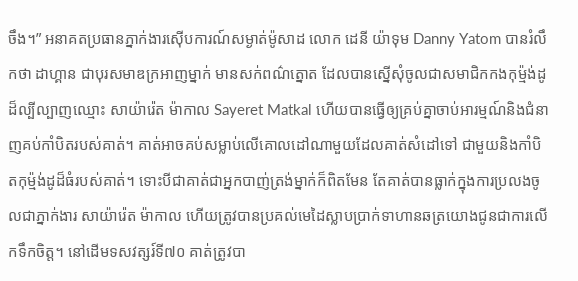ចឹង។” អនាគតប្រធានភ្នាក់ងារស៊ើបការណ៍សម្ងាត់ម៉ូសាដ លោក ដេនី យ៉ាទុម Danny Yatom បានរំលឹកថា ដាហ្គាន ជាបុរសមាឌក្រអាញម្នាក់ មានសក់ពណ៌ត្នោត ដែលបានស្នើសុំចូលជាសមាជិកកងកុម្ម៉ង់ដូដ៏ល្បីល្បាញឈ្មោះ សាយ៉ារ៉េត ម៉ាកាល Sayeret Matkal ហើយបានធ្វើឲ្យគ្រប់គ្នាចាប់អារម្មណ៍និងជំនាញគប់កាំបិតរបស់គាត់។ គាត់អាចគប់សម្លាប់លេីគោលដៅណាមួយដែលគាត់សំដៅទៅ ជាមួយនិងកាំបិតកុម្ម៉ង់ដូដ៏ធំរបស់គាត់។ ទោះបីជាគាត់ជាអ្នកបាញ់ត្រង់ម្នាក់ក៏ពិតមែន តែគាត់បានធ្លាក់ក្នុងការប្រលងចូលជាភ្នាក់ងារ សាយ៉ារ៉េត ម៉ាកាល ហេីយត្រូវបានប្រគល់មេដៃស្លាបប្រាក់ទាហានឆត្រយោងជូនជាការលេីកទឹកចិត្ត។ នៅដេីមទសវត្សរ៍ទី៧០ គាត់ត្រូវបា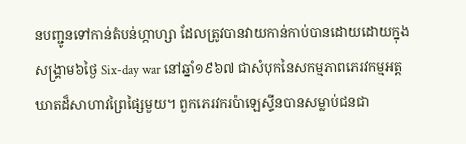នបញ្ជូនទៅកាន់តំបន់ហ្កាហ្សា ដែលត្រូវបានវាយកាន់កាប់បានដោយដោយក្នុង សង្រ្គាម៦ថ្ងៃ Six-day war នៅឆ្នាំ១៩៦៧ ជាសំបុកនៃសកម្មភាពភេរវកម្មអត្តឃាតដ៏សាហាវព្រៃផ្សៃមួយ។ ពួកភេរវករប៉ាឡេស្ទីនបានសម្លាប់ជនជា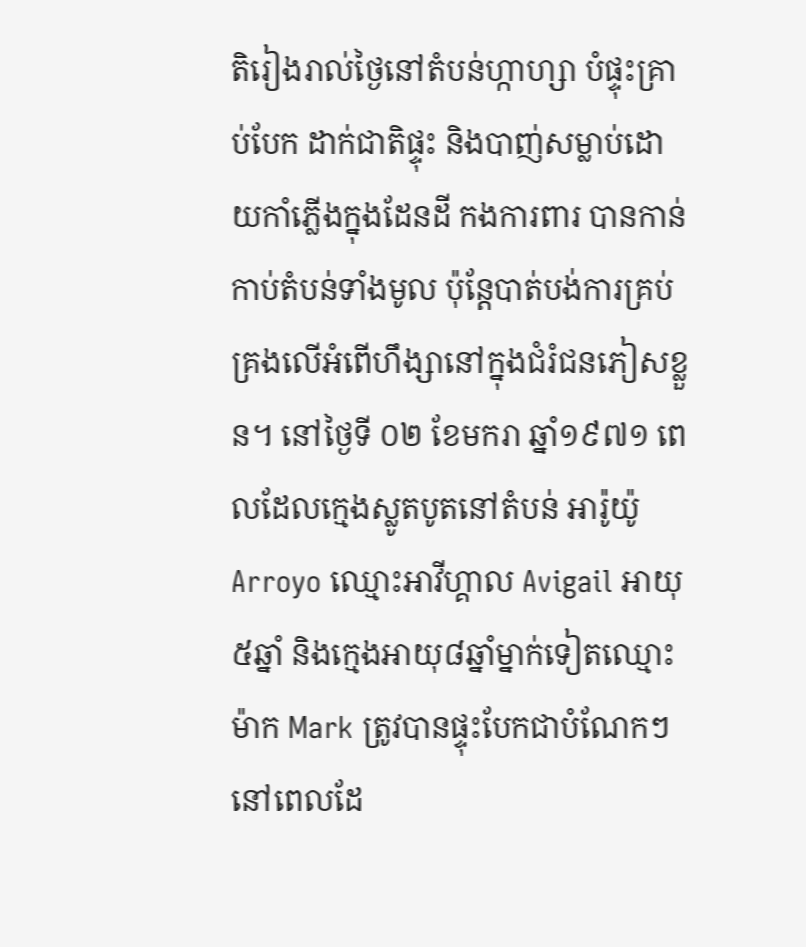តិរៀងរាល់ថ្ងៃនៅតំបន់ហ្កាហ្សា បំផ្ទុះគ្រាប់បែក ដាក់ជាតិផ្ទុះ និងបាញ់សម្លាប់ដោយកាំភ្លើងក្នុងដែនដី កងការពារ បានកាន់កាប់តំបន់ទាំងមូល ប៉ុន្តែបាត់បង់ការគ្រប់គ្រងលេីអំពេីហឹង្សានៅក្នុងជំរំជនភៀសខ្លួន។ នៅថ្ងៃទី ០២ ខែមករា ឆ្នាំ១៩៧១ ពេលដែលក្មេងស្លូតបូតនៅតំបន់ អារ៉ូយ៉ូ Arroyo ឈ្មោះអាវីហ្គាល Avigail អាយុ៥ឆ្នាំ និងក្មេងអាយុ៨ឆ្នាំម្នាក់ទៀតឈ្មោះ ម៉ាក Mark ត្រូវបានផ្ទុះបែកជាបំណែកៗ នៅពេលដែ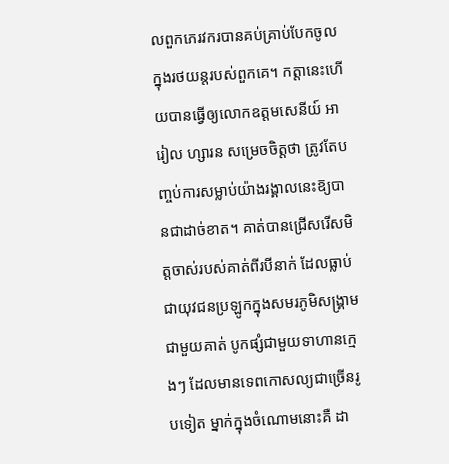លពួកភេរវករបានគប់គ្រាប់បែកចូលក្នុងរថយន្ដរបស់ពួកគេ។ កត្តានេះហើយបានធ្វើឲ្យលោកឧត្ដមសេនីយ៍ អារៀល ហ្សារន សម្រេចចិត្តថា ត្រូវតែបញ្ចប់ការសម្លាប់យ៉ាងរង្គាលនេះឨ្យបានជាដាច់ខាត។ គាត់បានជ្រើសរើសមិត្តចាស់របស់គាត់ពីរបីនាក់ ដែលធ្លាប់ជាយុវជនប្រឡូកក្នុងសមរភូមិសង្រ្គាមជាមួយគាត់ បូកផ្សំជាមួយទាហានក្មេងៗ ដែលមានទេពកោសល្យជាច្រើនរូបទៀត ម្នាក់ក្នុងចំណោមនោះគឺ ដា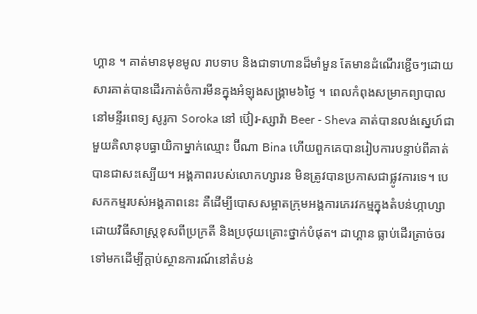ហ្គាន ។ គាត់មានមុខមូល រាបទាប និងជាទាហានដ៏មាំមួន តែមានដំណើរខ្ជេីចៗដោយសារគាត់បានដេីរកាត់ចំការមីនក្នុងអំឡុងសង្គ្រាម៦ថ្ងៃ ។ ពេលកំពុងសម្រាកព្យាបាលនៅមន្ទីរពេទ្យ សូរូកា Soroka នៅ ប៊ៀរ-ស្សាវ៉ា Beer - Sheva គាត់បានលង់ស្នេហ៍ជាមួយគិលានុបធ្ធាយិកាម្នាក់ឈ្មោះ ប៊ីណា Bina ហើយពួកគេបានរៀបការបន្ទាប់ពីគាត់ បានជាសះស្បើយ។ អង្គភាពរបស់លោកហ្សារន មិនត្រូវបានប្រកាសជាផ្លូវការទេ។ បេសកកម្មរបស់អង្គភាពនេះ គឺដើម្បីបោសសម្អាតក្រុមអង្គការភេរវកម្មក្នុងតំបន់ហ្កាហ្សា ដោយវិធីសាស្ត្រខុសពីប្រក្រតី និងប្រថុយគ្រោះថ្នាក់បំផុត។ ដាហ្គាន ធ្លាប់ដេីរត្រាច់ចរទៅមកដើម្បីក្ដាប់ស្ថានការណ៍នៅតំបន់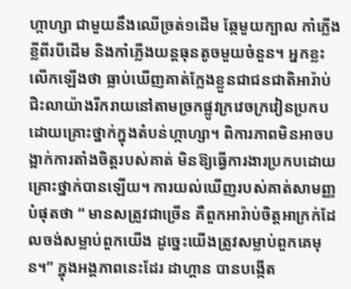ហ្កាហ្សា ជាមួយនឹងឈេីច្រត់១ដេីម ឆ្កែមួយក្បាល កាំភ្លើងខ្លីពីរបីដេីម និងកាំភ្លើងយន្តធុនតូចមួយចំនួន។ អ្នកខ្លះលេីកឡេីងថា ធ្លាប់ឃើញគាត់ក្លែងខ្លួនជាជនជាតិអារ៉ាប់ ជិះលាយ៉ាងរីករាយនៅតាមច្រកផ្លូវក្រវេចក្រវៀនប្រកបដោយគ្រោះថ្នាក់ក្នុងតំបន់ហ្កាហ្សា។ ពិការភាពមិនអាចបង្អាក់ការតាំងចិត្តរបស់គាត់ មិនឱ្យធ្វើការងារប្រកបដោយគ្រោះថ្នាក់បានឡើយ។ ការយល់ឃើញរបស់គាត់សាមញ្ញបំផុតថា “ មានសត្រូវជាច្រើន គឺពួកអារ៉ាប់ចិត្តអាក្រក់ដែលចង់សម្លាប់ពួកយើង ដូច្នេះយើងត្រូវសម្លាប់ពួកគេមុន។” ក្នុងអង្គភាពនេះដែរ ដាហ្គាន បានបង្កើត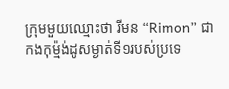ក្រុមមួយឈ្មោះថា រីមន “Rimon” ជាកងកុម្ម៉ង់ដូសម្ងាត់ទី១របស់ប្រទេ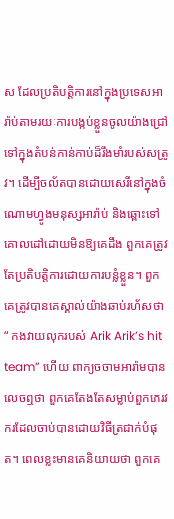ស ដែលប្រតិបត្តិការនៅក្នុងប្រទេសអារ៉ាប់តាមរយៈការបង្កប់ខ្លួនចូលយ៉ាងជ្រៅទៅក្នុងតំបន់កាន់កាប់ដ៏រឹងមាំរបស់សត្រូវ។ ដេីម្បីចល័តបានដោយសេរីនៅក្នុងចំណោមហ្វូងមនុស្សអារ៉ាប់ និងឆ្ពោះទៅគោលដៅដោយមិនឱ្យគេដឹង ពួកគេត្រូវតែប្រតិបត្តិការដោយការបន្លំខ្លួន។ ពួកគេត្រូវបានគេស្គាល់យ៉ាងឆាប់រហ័សថា “ កងវាយលុករបស់ Arik Arik’s hit team” ហេីយ ពាក្យចចាមអារ៉ាមបានលេចឮថា ពួកគេតែងតែសម្លាប់ពួកភេរវករដែលចាប់បានដោយវិធីត្រជាក់បំផុត។ ពេលខ្លះមានគេនិយាយថា ពួកគេ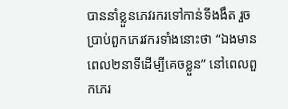បាននាំខ្លួនភេវរករទៅកាន់ទីងងឹត រួចប្រាប់ពួកភេរវករទាំងនោះថា “ឯងមានពេល២នាទីដេីម្បីគេចខ្លួន” នៅពេលពួកភេរ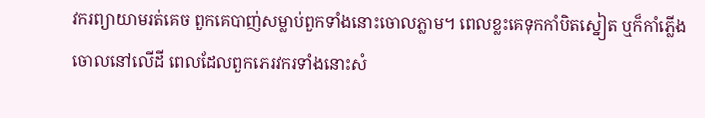វករព្យាយាមរត់គេច ពួកគេបាញ់សម្លាប់ពួកទាំងនោះចោលភ្លាម។ ពេលខ្លះគេទុកកាំបិតស្នៀត ឬក៏កាំភ្លើងចោលនៅលេីដី ពេលដែលពួកភេរវករទាំងនោះសំ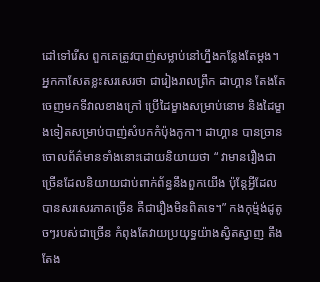ដៅទៅរេីស ពួកគេត្រូវបាញ់សម្លាប់នៅហ្នឹងកន្លែងតែម្តង។ អ្នកកាសែតខ្លះសរសេរថា ជារៀងរាលព្រឹក ដាហ្គាន តែងតែចេញមកទីវាលខាងក្រៅ ប្រេីដៃម្ខាងសម្រាប់នោម និងដៃម្ខាងទៀតសម្រាប់បាញ់សំបកកំប៉ុងកូកា។ ដាហ្គាន បានច្រានចោលព័ត៌មានទាំងនោះដោយនិយាយថា “ វាមានរឿងជាច្រើនដែលនិយាយជាប់ពាក់ព័ន្ធនឹងពួកយេីង ប៉ុន្តែអ្វីដែលបានសរសេរភាគច្រើន គឺជារឿងមិនពិតទេ។” កងកុម្ម៉ង់ដូតូចៗរបស់ជាច្រើន កំពុងតែវាយប្រយុទ្ធយ៉ាងស្វិតស្វាញ តឹងតែង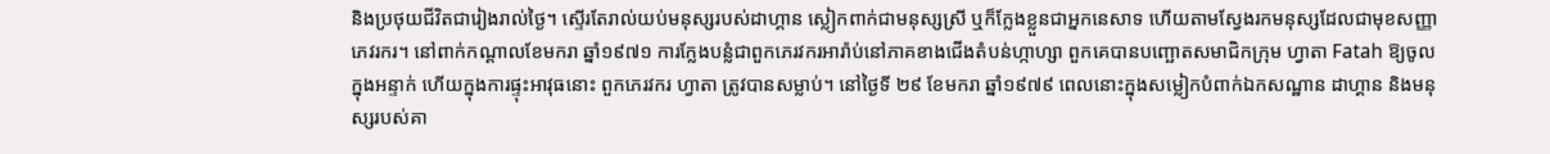និងប្រថុយជីវិតជារៀងរាល់ថ្ងៃ។ ស្ទើរតែរាល់យប់មនុស្សរបស់ដាហ្គាន ស្លៀកពាក់ជាមនុស្សស្រី ឬក៏ក្លែងខ្លួនជាអ្នកនេសាទ ហេីយតាមស្វែងរកមនុស្សដែលជាមុខសញ្ញាភេវរករ។ នៅពាក់កណ្តាលខែមករា ឆ្នាំ១៩៧១ ការក្លែងបន្លំជាពួកភេរវករអារ៉ាប់នៅភាគខាងជើងតំបន់ហ្កាហ្សា ពួកគេបានបញ្ឆោតសមាជិកក្រុម ហ្វាតា Fatah ឱ្យចូលក្នុងអន្ទាក់ ហេីយក្នុងការផ្ទុះអាវុធនោះ ពួកភេរវករ ហ្វាតា ត្រូវបានសម្លាប់។ នៅថ្ងៃទី ២៩ ខែមករា ឆ្នាំ១៩៧៩ ពេលនោះក្នុងសម្លៀកបំពាក់ឯកសណ្ឋាន ដាហ្គាន និងមនុស្សរបស់គា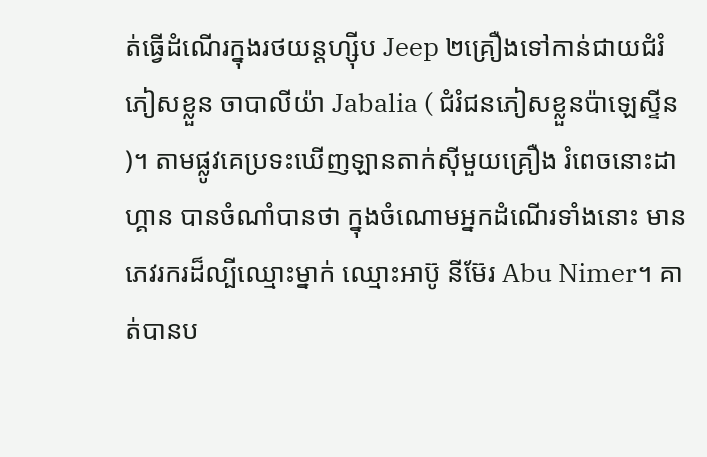ត់ធ្វើដំណើរក្នុងរថយន្តហ្ស៊ីប Jeep ២គ្រឿងទៅកាន់ជាយជំរំភៀសខ្លួន ចាបាលីយ៉ា Jabalia ( ជំរំជនភៀសខ្លួនប៉ាឡេស្ទីន)។ តាមផ្លូវគេប្រទះឃើញឡានតាក់ស៊ីមួយគ្រឿង រំពេចនោះដាហ្គាន បានចំណាំបានថា ក្នុងចំណោមអ្នកដំណេីរទាំងនោះ មានភេវរករដ៏ល្បីឈ្មោះម្នាក់ ឈ្មោះអាប៊ូ នីម៊ែរ Abu Nimer។ គាត់បានប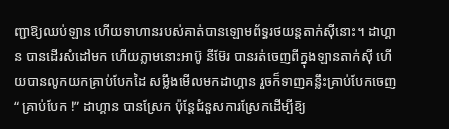ញ្ជាឱ្យឈប់ឡាន ហេីយទាហានរបស់គាត់បានឡោមព័ទ្ធរថយន្តតាក់ស៊ីនោះ។ ដាហ្គាន បានដេីរសំដៅមក ហេីយភ្លាមនោះអាប៊ូ នីម៊ែរ បានរត់ចេញពីក្នុងឡានតាក់ស៊ី ហើយបានលូកយកគ្រាប់បែកដៃ សម្លឹងមើលមកដាហ្គាន រួចក៏ទាញគន្លឹះគ្រាប់បែកចេញ “ គ្រាប់បែក !” ដាហ្គាន បានស្រែក ប៉ុន្តែជំនួសការស្រែកដេីម្បីឨ្យ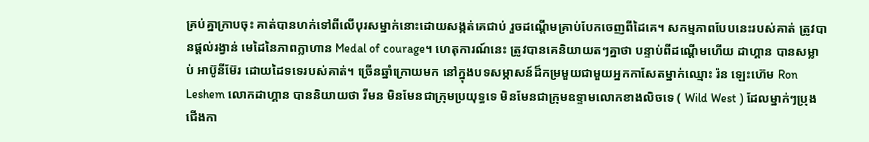គ្រប់គ្នាក្រាបចុះ គាត់បានហក់ទៅពីលេីបុរសម្នាក់នោះដោយសង្កត់គេជាប់ រួចដណ្តើមគ្រាប់បែកចេញពីដៃគេ។ សកម្មភាពបែបនេះរបស់គាត់ ត្រូវបានផ្ដល់រង្វាន់ មេដៃនៃភាពក្លាហាន Medal of courage។ ហេតុការណ៍នេះ ត្រូវបានគេនិយាយតៗគ្នាថា បន្ទាប់ពីដណ្តើមហើយ ដាហ្គាន បានសម្លាប់ អាប៊ូនីម៊ែរ ដោយដៃទទេរបស់គាត់។ ច្រើនឆ្នាំក្រោយមក នៅក្នុងបទសម្ភាសន៍ដ៏កម្រមួយជាមួយអ្នកកាសែតម្នាក់ឈ្មោះ រ៉ន ឡេះហ៊េម Ron Leshem លោកដាហ្គាន បាននិយាយថា រីមន មិនមែនជាក្រុមប្រយុទ្ធទេ មិនមែនជាក្រុមឧទ្ទាមលោកខាងលិចទេ ( Wild West ) ដែលម្នាក់ៗប្រុងជើងកា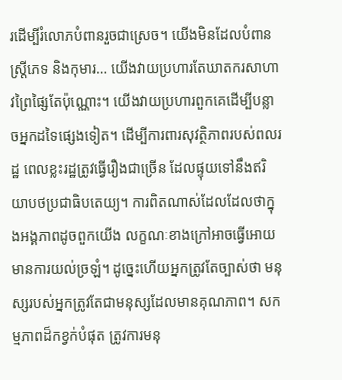រដេីម្បីរំលោភបំពានរួចជាស្រេច។ យើងមិនដែលបំពានស្ត្រីភេទ និងកុមារ… យេីងវាយប្រហារតែឃាតករសាហាវព្រៃផ្សៃតែប៉ុណ្ណោះ។ យើងវាយប្រហារពួកគេដេីម្បីបន្លាចអ្នកដទៃផ្សេងទៀត។ ដេីម្បីការពារសុវត្ថិភាពរបស់ពលរដ្ឋ ពេលខ្លះរដ្ឋត្រូវធ្វើរឿងជាច្រើន ដែលផ្ទុយទៅនឹងឥរិយាបថប្រជាធិបតេយ្យ។ ការពិតណាស់ដែលដែលថាក្នុងអង្គភាពដូចពួកយេីង លក្ខណៈខាងក្រៅអាចធ្វើអោយមានការយល់ច្រឡំ។ ដូច្នេះហើយអ្នកត្រូវតែច្បាស់ថា មនុស្សរបស់អ្នកត្រូវតែជាមនុស្សដែលមានគុណភាព។ សកម្មភាពដ៏កខ្វក់បំផុត ត្រូវការមនុ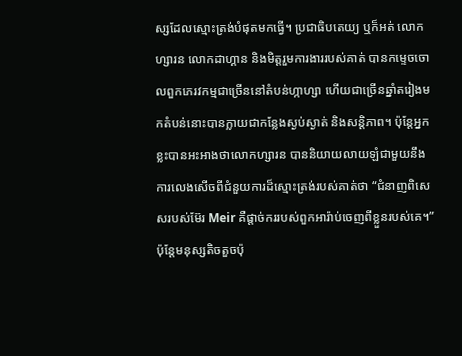ស្សដែលស្មោះត្រង់បំផុតមកធ្វើ។ ប្រជាធិបតេយ្យ ឬក៏អត់ លោកហ្សារន លោកដាហ្គាន និងមិត្តរួមការងាររបស់គាត់ បានកម្ទេចចោលពួកភេរវកម្មជាច្រើននៅតំបន់ហ្កាហ្សា ហេីយជាច្រើនឆ្នាំតរៀងមកតំបន់នោះបានក្លាយជាកន្លែងស្ងប់ស្ងាត់ និងសន្តិភាព។ ប៉ុន្តែអ្នកខ្លះបានអះអាងថាលោកហ្សារន បាននិយាយលាយឡំជាមួយនឹងការលេងសើចពីជំនួយការដ៏ស្មោះត្រង់របស់គាត់ថា “ជំនាញពិសេសរបស់ម៊ែរ Meir គឺផ្ដាច់កររបស់ពួកអារ៉ាប់ចេញពីខ្លួនរបស់គេ។” ប៉ុន្តែមនុស្សតិចតួចប៉ុ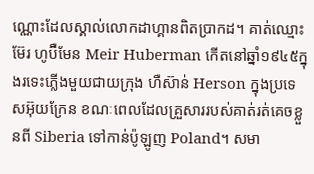ណ្ណោះដែលស្គាល់លោកដាហ្គានពិតប្រាកដ។ គាត់ឈ្មោះ ម៊ែរ ហូប៊ឺមែន Meir Huberman កេីតនៅឆ្នាំ១៩៤៥ក្នុងរទេះភ្លើងមួយជាយក្រុង ហឺស៊ាន់ Herson ក្នុងប្រទេសអ៊ុយក្រែន ខណៈពេលដែលគ្រួសាររបស់គាត់រត់គេចខ្លួនពី Siberia ទៅកាន់ប៉ូឡូញ Poland។ សមា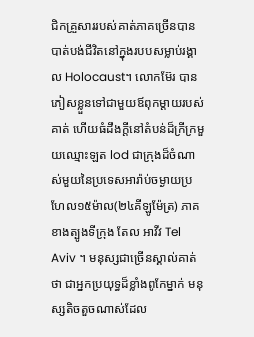ជិកគ្រួសាររបស់គាត់ភាគច្រើនបានបាត់បង់ជីវិតនៅក្នុងរបបសម្លាប់រង្គាល Holocaust។ លោកម៊ែរ បានភៀសខ្លួនទៅជាមួយឪពុកម្តាយរបស់គាត់ ហេីយធំដឹងក្តីនៅតំបន់ដ៏ក្រីក្រមួយឈ្មោះឡត lod ជាក្រុងដ៏ចំណាស់មួយនៃប្រទេសអារ៉ាប់ចម្ងាយប្រហែល១៥ម៉ាល(២៤គីឡូម៉ែត្រ) ភាគខាងត្បូងទីក្រុង តែល អាវីវ Tel Aviv ។ មនុស្សជាច្រើនស្គាល់គាត់ថា ជាអ្នកប្រយុទ្ធដ៏ខ្លាំងពូកែម្នាក់ មនុស្សតិចតួចណាស់ដែល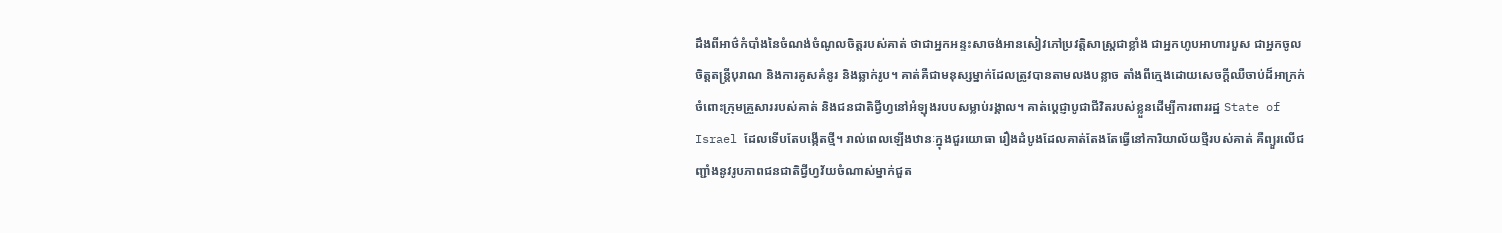ដឹងពីអាថ៌កំបាំងនៃចំណង់ចំណូលចិត្តរបស់គាត់ ថាជាអ្នកអន្ទះសាចង់អានសៀវភៅប្រវត្តិសាស្ត្រជាខ្លាំង ជាអ្នកហូបអាហារបួស ជាអ្នកចូលចិត្តតន្ត្រីបុរាណ និងការគូសគំនូរ និងឆ្លាក់រូប។ គាត់គឺជាមនុស្សម្នាក់ដែលត្រូវបានតាមលងបន្លាច តាំងពីក្មេងដោយសេចក្តីឈឺចាប់ដ៏អាក្រក់ចំពោះក្រុមគ្រួសាររបស់គាត់ និងជនជាតិជ្វីហ្វនៅអំឡុងរបបសម្លាប់រង្គាល។ គាត់ប្ដេជ្ញាបូជាជីវិតរបស់ខ្លួនដេីម្បីការពាររដ្ឋ State of Israel ដែលទើបតែបង្កើតថ្មី។ រាល់ពេលឡើងឋានៈក្នុងជួរយោធា រឿងដំបូងដែលគាត់តែងតែធ្វើនៅការិយាល័យថ្មីរបស់គាត់ គឺព្យួរលេីជញ្ជាំងនូវរូបភាពជនជាតិជ្វីហ្វវ័យចំណាស់ម្នាក់ជួត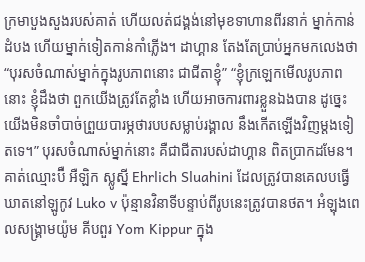ក្រមាបួងសួងរបស់គាត់ ហេីយលត់ជង្គង់នៅមុខទាហានពីរនាក់ ម្នាក់កាន់ដំបង ហេីយម្នាក់ទៀតកាន់កាំភ្លើង។ ដាហ្គាន តែងតែប្រាប់អ្នកមកលេងថា “បុរសចំណាស់ម្នាក់ក្នុងរូបភាពនោះ ជាជីតាខ្ញុំ” “ខ្ញុំក្រឡេកមើលរូបភាពនោះ ខ្ញុំដឹងថា ពួកយើងត្រូវតែខ្លាំង ហើយអាចការពារខ្លួនឯងបាន ដូច្នេះយើងមិនចាំបាច់ព្រួយបារម្ភថារបបសម្លាប់រង្គាល នឹងកេីតឡើងវិញម្តងទៀតទេ។” បុរសចំណាស់ម្នាក់នោះ គឺជាជីតារបស់ដាហ្គាន ពិតប្រាកដមែន។ គាត់ឈ្មោះប៊ឺ អឺឡិក ស្លូស្នី Ehrlich Sluahini ដែលត្រូវបានគេលបធ្វើឃាតនៅឡូកូវ Luko v ប៉ុន្មានវិនាទីបន្ទាប់ពីរូបនេះត្រូវបានថត។ អំឡុងពេលសង្គ្រាមយ៉ូម គីបពួរ Yom Kippur ក្នុង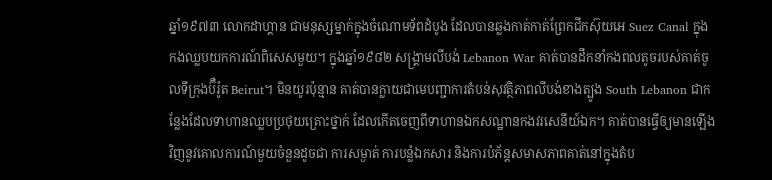ឆ្នាំ១៩៧៣ លោកដាហ្គាន ជាមនុស្សម្នាក់ក្នុងចំណោមទ័ពដំបូង ដែលបានឆ្លងកាត់កាត់ព្រែកជីកស៊ុយអេ Suez Canal ក្នុងកងឈ្លបយកការណ៍ពិសេសមួយ។ ក្នុងឆ្នាំ១៩៨២ សង្រ្គាមលីបង់ Lebanon War គាត់បានដឹកនាំកងពលតូចរបស់គាត់ចូលទីក្រុងប៊ឺរ៉ូត Beirut។ មិនយូរប៉ុន្មាន គាត់បានក្លាយជាមេបញ្ជាការតំបន់សុវត្ថិភាពលីបង់ខាងត្បូង South Lebanon ជាកន្លែងដែលទាហានឈ្លបប្រថុយគ្រោះថ្នាក់ ដែលកេីតចេញពីទាហានឯកសណ្ឋានកងវរសេនីយ៍ឯក។ គាត់បានធ្វើឲ្យមានឡើងវិញនូវគោលការណ៍មួយចំនួនដូចជា ការសម្ងាត់ ការបន្លំឯកសារ និងការបំភ័ន្តសមាសភាពគាត់នៅក្នុងតំប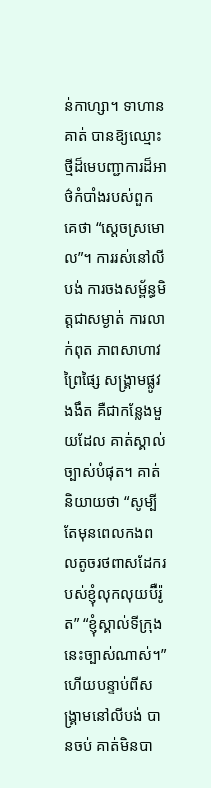ន់កាហ្សា។ ទាហានគាត់ បានឨ្យឈ្មោះថ្មីដ៏មេបញ្ជាការដ៏អាថ៌កំបាំងរបស់ពួកគេថា “ស្ដេចស្រមោល”។ ការរស់នៅលីបង់ ការចងសម្ព័ន្ធមិត្តជាសម្ងាត់ ការលាក់ពុត ភាពសាហាវព្រៃផ្សៃ សង្រ្គាមផ្លូវងងឹត គឺជាកន្លែងមួយដែល គាត់ស្គាល់ច្បាស់បំផុត។ គាត់និយាយថា “សូម្បីតែមុនពេលកងពលតូចរថពាសដែករបស់ខ្ញុំលុកលុយប៊ឺរ៉ូត” “ខ្ញុំស្គាល់ទីក្រុងនេះច្បាស់ណាស់។” ហេីយបន្ទាប់ពីសង្រ្គាមនៅលីបង់ បានចប់ គាត់មិនបា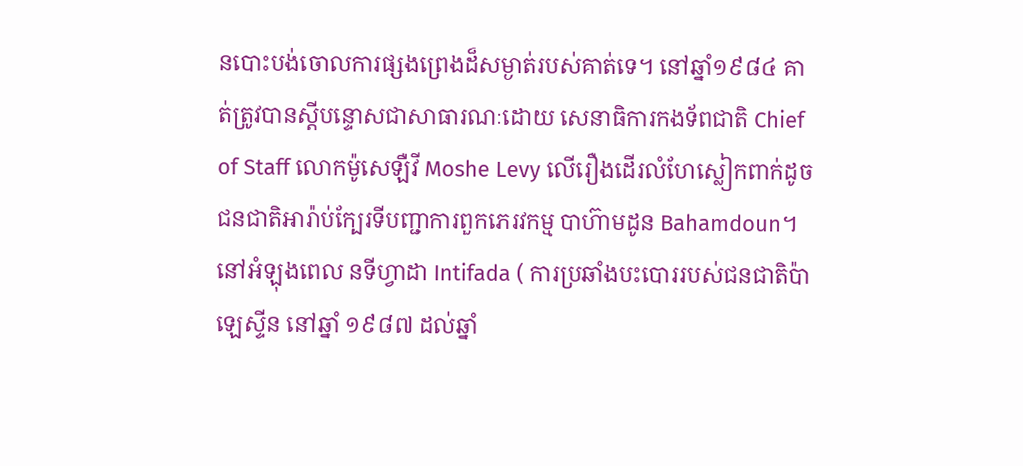នបោះបង់ចោលការផ្សងព្រេងដ៏សម្ងាត់របស់គាត់ទេ។ នៅឆ្នាំ១៩៨៤ គាត់ត្រូវបានស្ដីបន្ទោសជាសាធារណៈដោយ សេនាធិការកងទ័ពជាតិ Chief of Staff លោកម៉ូសេឡឺវី Moshe Levy លេីរឿងដេីរលំហែស្លៀកពាក់ដូចជនជាតិអារ៉ាប់ក្បែរទីបញ្ជាការពួកភេរវកម្ម បាហ៊ាមដូន Bahamdoun។ នៅអំឡុងពេល នទីហ្វាដា Intifada ( ការប្រឆាំងបះបោររបស់ជនជាតិប៉ាឡេស្ទីន នៅឆ្នាំ ១៩៨៧ ដល់ឆ្នាំ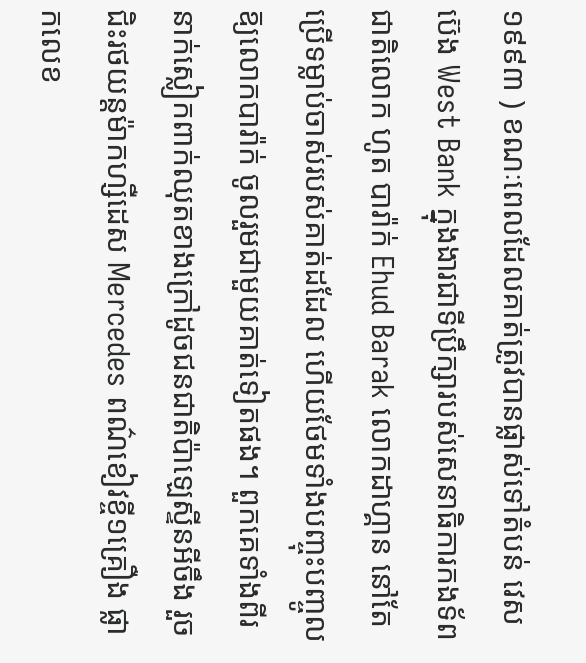១៩៩៣ ) ខណៈពេលដែលគាត់ត្រូវបានផ្លាស់ទៅតំបន់ វេស ប៊េង West Bank ក្នុងងារជាទីប្រឹក្សារបស់សេនាធិការកងទ័ពជាតិលោក ហូត បារ៉ាក់ Ehud Barak លោកដាហ្គាន នៅតែប្រេីទម្លាប់ចាស់របស់គាត់ដដែល ហេីយថែមទាំងបញ្ចុះបញ្ចូលឨ្យលោកបារ៉ាក់ ចូលរួមជាមួយគាត់ទៀតផង។ ពួកគេទាំងពីរនាក់ស្លៀកពាក់ឈុតខាងក្រៅដូចជនជាតិប៉ាឡេស្ទីនអីចឹង រួចជិះរថយន្តម៉ាកហ្សឺដេស Mercedes ពណ៌ខៀវខ្ចី១គ្រឿង ផ្លាកលេខ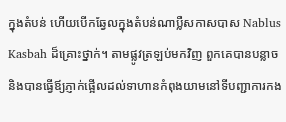ក្នុងតំបន់ ហេីយបេីកឆ្វែលក្នុងតំបន់ណាប្លឺសកាសបាស Nablus Kasbah ដ៏គ្រោះថ្នាក់។ តាមផ្លូវត្រឡប់មកវិញ ពួកគេបានបន្លាច និងបានធ្វើឪ្យភ្ញាក់ផ្អើលដល់ទាហានកំពុងយាមនៅទីបញ្ជាការកង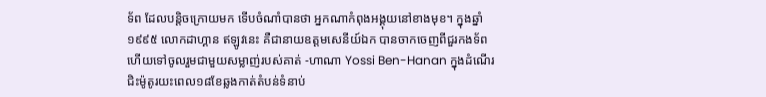ទ័ព ដែលបន្តិចក្រោយមក ទើបចំណាំបានថា អ្នកណាកំពុងអង្គុយនៅខាងមុខ។ ក្នុងឆ្នាំ១៩៩៥ លោកដាហ្គាន ឥឡូវនេះ គឺជានាយឧត្តមសេនីយ៍ឯក បានចាកចេញពីជួរកងទ័ព ហេីយទៅចូលរួមជាមួយសម្លាញ់របស់គាត់ -ហាណា Yossi Ben-Hanan ក្នុងដំណើរជិះម៉ូតូរយះពេល១៨ខែឆ្លងកាត់តំបន់ទំនាប់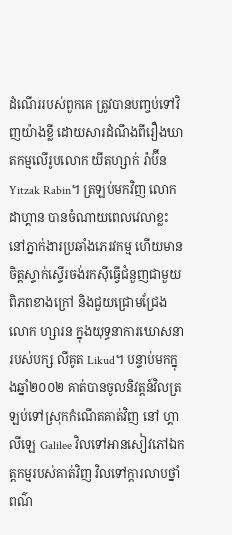ដំណើររបស់ពួកគេ ត្រូវបានបញ្ចប់ទៅវិញយ៉ាងខ្លី ដោយសារដំណឹងពីរឿងឃាតកម្មលេីរូបលោក យីតហ្សាក់ រ៉ាប៊ីន Yitzak Rabin។ ត្រឡប់មកវិញ លោក ដាហ្គាន បានចំណាយពេលវេលាខ្លះនៅភ្នាក់ងារប្រឆាំងភេរវកម្ម ហេីយមានចិត្តស្ទាក់ស្ទើរចង់រកស៊ីធ្វើជំនួញជាមួយពិភពខាងក្រៅ និងជួយជ្រោមជ្រែងលោក ហ្សារន ក្នុងយុទ្ធនាការឃោសនារបស់បក្ស លីគូត Likud។ បន្ទាប់មកក្នុងឆ្នាំ២០០២ គាត់បានចូលនិវត្តន៍វិលត្រឡប់ទៅស្រុកកំណើតគាត់វិញ នៅ ហ្គាលីឡេ Galilee វិលទៅអានសៀវភៅឯកត្តកម្មរបស់គាត់វិញ វិលទៅក្តារលាបថ្នាំពណ៌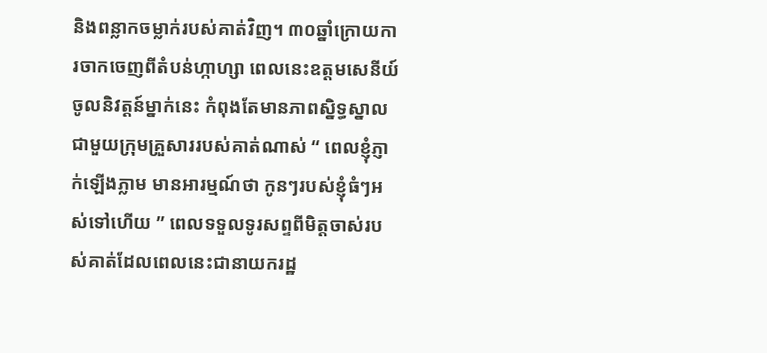និងពន្លាកចម្លាក់របស់គាត់វិញ។ ៣០ឆ្នាំក្រោយការចាកចេញពីតំបន់ហ្កាហ្សា ពេលនេះឧត្តមសេនីយ៍ចូលនិវត្តន៍ម្នាក់នេះ កំពុងតែមានភាពស្និទ្ធស្នាលជាមួយក្រុមគ្រួសាររបស់គាត់ណាស់ “ ពេលខ្ញុំភ្ញាក់ឡើងភ្លាម មានអារម្មណ៍ថា កូនៗរបស់ខ្ញុំធំៗអស់ទៅហើយ ” ពេលទទួលទូរសព្ទពីមិត្តចាស់របស់គាត់ដែលពេលនេះជានាយករដ្ឋ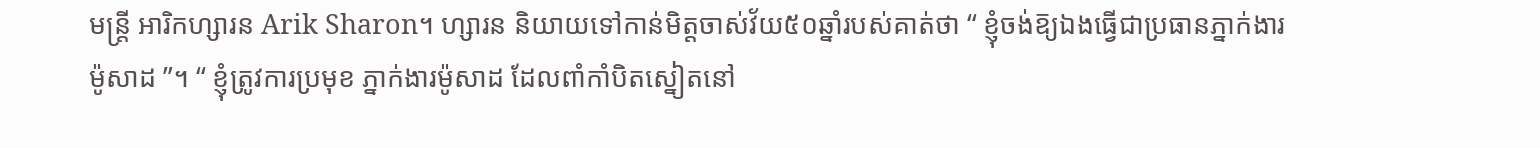មន្ត្រី អារិកហ្សារន Arik Sharon។ ហ្សារន និយាយទៅកាន់មិត្តចាស់វ័យ៥០ឆ្នាំរបស់គាត់ថា “ ខ្ញុំចង់ឨ្យឯងធ្វើជាប្រធានភ្នាក់ងារ ម៉ូសាដ ”។ “ ខ្ញុំត្រូវការប្រមុខ ភ្នាក់ងារម៉ូសាដ ដែលពាំកាំបិតស្នៀតនៅ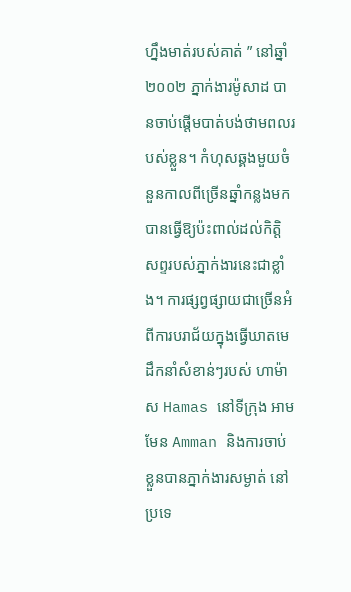ហ្នឹងមាត់របស់គាត់ ” នៅឆ្នាំ២០០២ ភ្នាក់ងារម៉ូសាដ បានចាប់ផ្តើមបាត់បង់ថាមពលរបស់ខ្លួន។ កំហុសឆ្គងមួយចំនួនកាលពីច្រើនឆ្នាំកន្លងមក បានធ្វើឱ្យប៉ះពាល់ដល់កិត្តិសព្ទរបស់ភ្នាក់ងារនេះជាខ្លាំង។ ការផ្សព្វផ្សាយជាច្រើនអំពីការបរាជ័យក្នុងធ្វេីឃាតមេដឹកនាំសំខាន់ៗរបស់ ហាម៉ាស Hamas នៅទីក្រុង អាមមែន Amman និងការចាប់ខ្លួនបានភ្នាក់ងារសម្ងាត់ នៅប្រទេ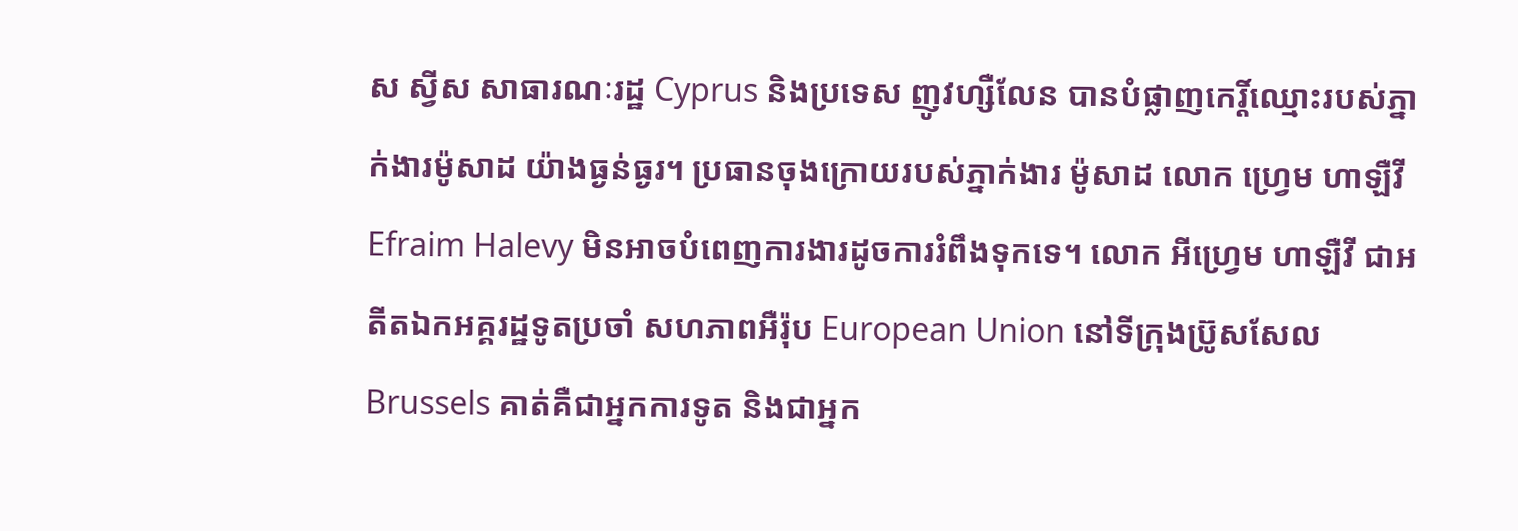ស ស្វីស សាធារណៈរដ្ឋ Cyprus និងប្រទេស ញូវហ្សឺលែន បានបំផ្លាញកេរ្តិ៍ឈ្មោះរបស់ភ្នាក់ងារម៉ូសាដ យ៉ាងធ្ងន់ធ្ងរ។ ប្រធានចុងក្រោយរបស់ភ្នាក់ងារ ម៉ូសាដ លោក ហ្វ្រេម ហាឡឺវី Efraim Halevy មិនអាចបំពេញការងារដូចការរំពឹងទុកទេ។ លោក អីហ្វ្រេម ហាឡឺវី ជាអតីតឯកអគ្គរដ្ឋទូតប្រចាំ សហភាពអឺរ៉ុប European Union នៅទីក្រុងប្រ៊ូសសែល Brussels គាត់គឺជាអ្នកការទូត និងជាអ្នក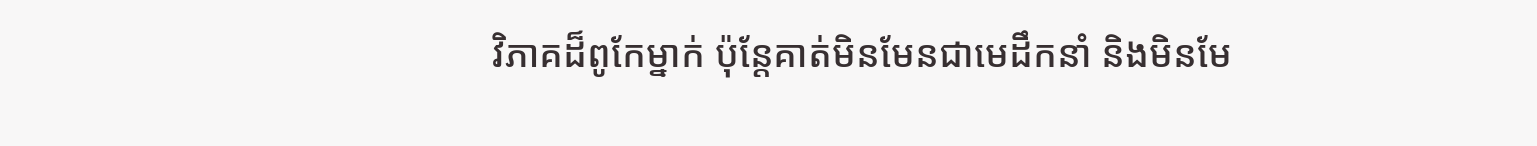វិភាគដ៏ពូកែម្នាក់ ប៉ុន្តែគាត់មិនមែនជាមេដឹកនាំ និងមិនមែ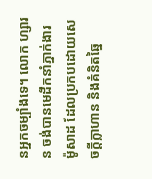នអ្នកចម្បាំងទេ។ លោក ហ្សារន ចង់បានមេដឹកនាំភ្នាក់ងារ ម៉ូសាដ ដែលប្រកបដោយសេចក្តីក្លាហាន និងគំនិតឆ្នៃ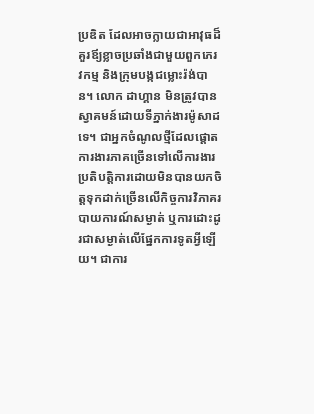ប្រឌិត ដែលអាចក្លាយជាអាវុធដ៏គួរឪ្យខ្លាចប្រឆាំងជាមួយពួកភេរវកម្ម និងក្រុមបង្កជម្លោះរ៉ង់បាន។ លោក ដាហ្គាន មិនត្រូវបានស្វាគមន៍ដោយទីភ្នាក់ងារម៉ូសាដ ទេ។ ជាអ្នកចំណូលថ្មីដែលផ្ដោតការងារភាគច្រើនទៅលេីការងារប្រតិបត្តិការដោយមិនបានយកចិត្តទុកដាក់ច្រើនលេីកិច្ចការវិភាគរបាយការណ៍សម្ងាត់ ឬការដោះដូរជាសម្ងាត់លេីផ្នែកការទូតអ្វីឡើយ។ ជាការ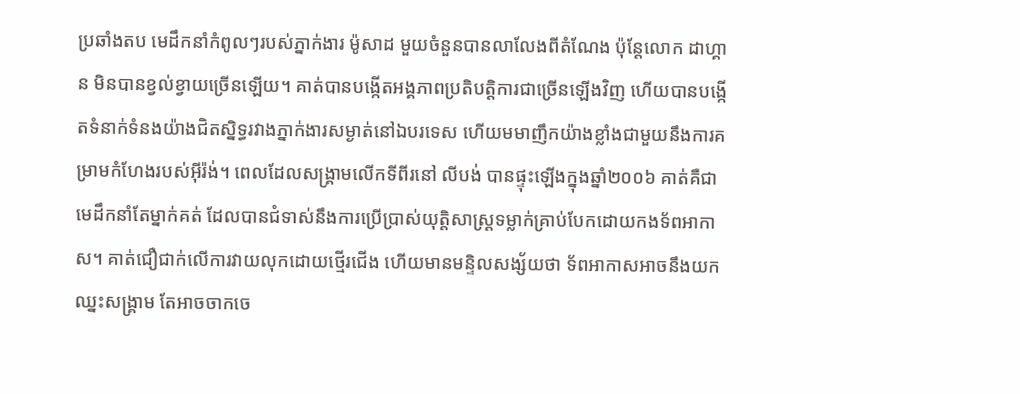ប្រឆាំងតប មេដឹកនាំកំពូលៗរបស់ភ្នាក់ងារ ម៉ូសាដ មួយចំនួនបានលាលែងពីតំណែង ប៉ុន្តែលោក ដាហ្គាន មិនបានខ្វល់ខ្វាយច្រើនឡើយ។ គាត់បានបង្កើតអង្គភាពប្រតិបត្តិការជាច្រើនឡើងវិញ ហើយបានបង្កើតទំនាក់ទំនងយ៉ាងជិតស្និទ្ធរវាងភ្នាក់ងារសម្ងាត់នៅឯបរទេស ហេីយមមាញឹកយ៉ាងខ្លាំងជាមួយនឹងការគម្រាមកំហែងរបស់អ៊ីរ៉ង់។ ពេលដែលសង្រ្គាមលេីកទីពីរនៅ លីបង់ បានផ្ទុះឡើងក្នុងឆ្នាំ២០០៦ គាត់គឺជាមេដឹកនាំតែម្នាក់គត់ ដែលបានជំទាស់នឹងការប្រើប្រាស់យុត្តិសាស្ត្រទម្លាក់គ្រាប់បែកដោយកងទ័ពអាកាស។ គាត់ជឿជាក់លេីការវាយលុកដោយថ្មើរជើង ហេីយមានមន្ទិលសង្ស័យថា ទ័ពអាកាសអាចនឹងយកឈ្នះសង្រ្គាម តែអាចចាកចេ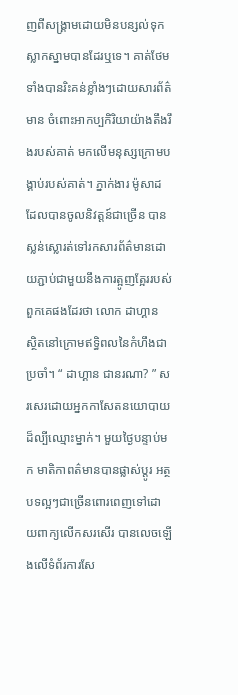ញពីសង្រ្គាមដោយមិនបន្សល់ទុកស្លាកស្នាមបានដែរឬទេ។ គាត់ថែមទាំងបានរិះគន់ខ្លាំងៗដោយសារព័ត៌មាន ចំពោះអាកប្បកិរិយាយ៉ាងតឹងរឹងរបស់គាត់ មកលេីមនុស្សក្រោមបង្គាប់របស់គាត់។ ភ្នាក់ងារ ម៉ូសាដ ដែលបានចូលនិវត្តន៍ជាច្រើន បានស្លន់ស្លោរត់ទៅរកសារព័ត៌មានដោយភ្ជាប់ជាមួយនឹងការត្អូញត្អែររបស់ពួកគេផងដែរថា លោក ដាហ្គាន ស្ថិតនៅក្រោមឥទ្ធិពលនៃកំហឹងជាប្រចាំ។ “ ដាហ្គាន ជានរណា? ” សរសេរដោយអ្នកកាសែតនយោបាយដ៏ល្បីឈ្មោះម្នាក់។ មួយថ្ងៃបន្ទាប់មក មាតិកាពត៌មានបានផ្លាស់ប្តូរ អត្ថបទល្អៗជាច្រើនពោរពេញទៅដោយពាក្យលេីកសរសើរ បានលេចឡើងលេីទំព័រការសែ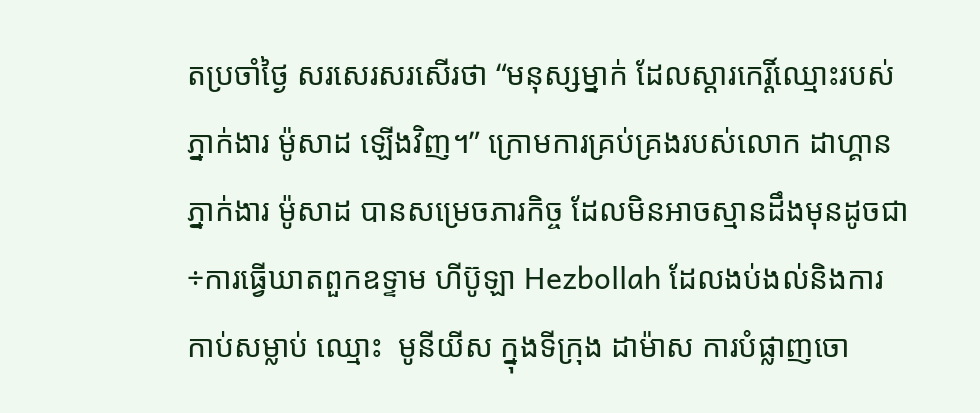តប្រចាំថ្ងៃ សរសេរសរសើរថា “មនុស្សម្នាក់ ដែលស្ដារកេរ្តិ៍ឈ្មោះរបស់ភ្នាក់ងារ ម៉ូសាដ ឡើងវិញ។” ក្រោមការគ្រប់គ្រងរបស់លោក ដាហ្គាន ភ្នាក់ងារ ម៉ូសាដ បានសម្រេចភារកិច្ច ដែលមិនអាចស្មានដឹងមុនដូចជា÷ការធ្វើឃាតពួកឧទ្ទាម ហីប៊ូឡា Hezbollah ដែលងប់ងល់និងការកាប់សម្លាប់ ឈ្មោះ  មូនីយីស ក្នុងទីក្រុង ដាម៉ាស ការបំផ្លាញចោ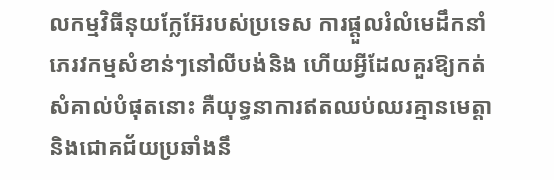លកម្មវិធីនុយក្លែអ៊ែរបស់ប្រទេស ការផ្ដួលរំលំមេដឹកនាំភេរវកម្មសំខាន់ៗនៅលីបង់និង ហើយអ្វីដែលគួរឱ្យកត់សំគាល់បំផុតនោះ គឺយុទ្ធនាការឥតឈប់ឈរគ្មានមេត្តា និងជោគជ័យប្រឆាំងនឹ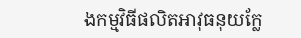ងកម្មវិធីផលិតអាវុធនុយក្លែ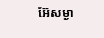អ៊ែសម្ងា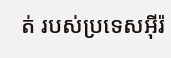ត់ របស់ប្រទេសអ៊ីរ៉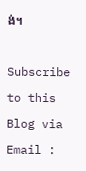ង់។

Subscribe to this Blog via Email :